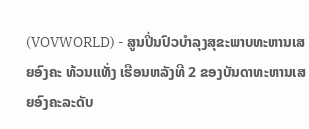(VOVWORLD) - ສູນປິ່ນປົວບຳລຸງສຸຂະພາບທະຫານເສຍອົງຄະ ທ້ວນແທັ່ງ ເຮືອນຫລັງທີ 2 ຂອງບັນດາທະຫານເສຍອົງຄະລະດັບ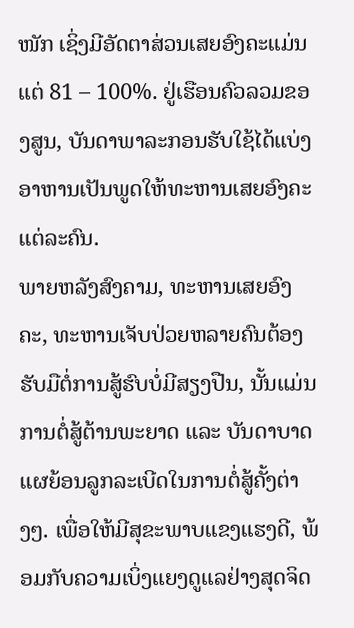ໜັກ ເຊິ່ງມີອັດຕາສ່ວນເສຍອົງຄະແມ່ນແຕ່ 81 – 100%. ຢູ່ເຮືອນຄົວລວມຂອງສູນ, ບັນດາພາລະກອນຮັບໃຊ້ໄດ້ແບ່ງອາຫານເປັນພູດໃຫ້ທະຫານເສຍອົງຄະແຕ່ລະຄົນ.
ພາຍຫລັງສົງຄາມ, ທະຫານເສຍອົງຄະ, ທະຫານເຈັບປ່ວຍຫລາຍຄົນຕ້ອງຮັບມືຕໍ່ການສູ້ຮົບບໍ່ມີສຽງປືນ, ນັ້ນແມ່ນການຕໍ່ສູ້ຕ້ານພະຍາດ ແລະ ບັນດາບາດແຜຍ້ອນລູກລະເບີດໃນການຕໍ່ສູ້ຄັ້ງຕ່າງໆ. ເພື່ອໃຫ້ມີສຸຂະພາບແຂງແຮງດີ, ພ້ອມກັບຄວາມເບິ່ງແຍງດູແລຢ່າງສຸດຈິດ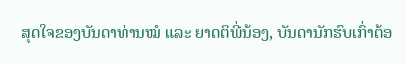ສຸດໃຈຂອງບັນດາທ່ານໝໍ ແລະ ຍາດຕິພີ່ນ້ອງ, ບັນດານັກຮົບເກົ່າຕ້ອ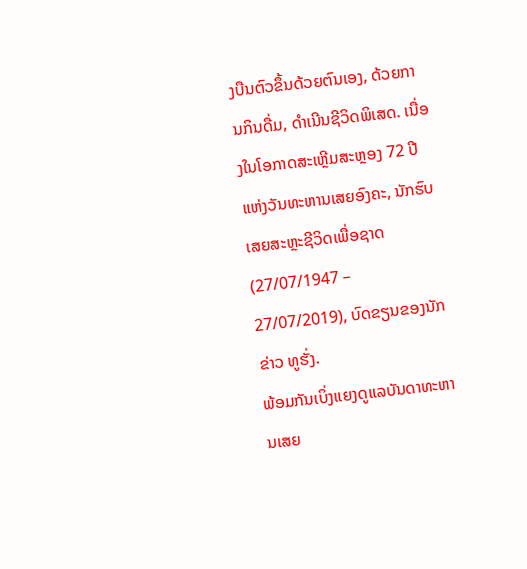ງບືນຕົວຂຶ້ນດ້ວຍຕົນເອງ, ດ້ວຍການກິນດື່ມ, ດຳເນີນຊີວິດພິເສດ. ເນື່ອງໃນໂອກາດສະເຫຼີມສະຫຼອງ 72 ປີແຫ່ງວັນທະຫານເສຍອົງຄະ, ນັກຮົບເສຍສະຫຼະຊີວິດເພື່ອຊາດ (27/07/1947 – 27/07/2019), ບົດຂຽນຂອງນັກຂ່າວ ທູຮັ່ງ.
ພ້ອມກັນເບິ່ງແຍງດູແລບັນດາທະຫານເສຍ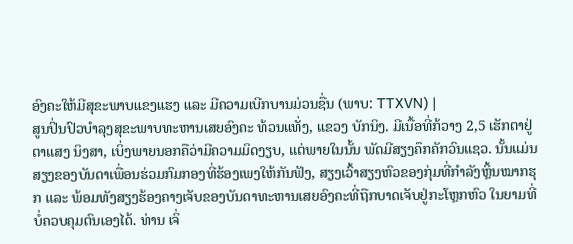ອົງຄະໃຫ້ມີສຸຂະພາບແຂງແຮງ ແລະ ມີຄວາມເບີກບານມ່ວນຊື່ນ (ພາບ: TTXVN) |
ສູນປິ່ນປົວບຳລຸງສຸຂະພາບທະຫານເສຍອົງຄະ ທ້ວນແທັ່ງ, ແຂວງ ບັກນິງ. ມີເນື້ອທີ່ກ້ວາງ 2,5 ເຮັກຕາຢູ່ຕາແສງ ນິງສາ, ເບິ່ງພາຍນອກຄືວ່າມີຄວາມມິດງຽບ, ແຕ່ພາຍໃນນັ້ນ ພັດມີສຽງຄຶກຄັກວົນແຊວ. ນັ້ນແມ່ນສຽງຂອງບັນດາເພື່ອນຮ່ວມກົມກອງທີ່ຮ້ອງເພງໃຫ້ກັນຟັງ, ສຽງເວົ້າສຽງຫົວຂອງກຸ່ມທີ່ກຳລັງຫຼິ້ນໝາກຮຸກ ແລະ ພ້ອມທັງສຽງຮ້ອງຄາງເຈັບຂອງບັນດາທະຫານເສຍອົງຄະທີ່ຖືກບາດເຈັບຢູ່ກະໂຫຼກຫົວ ໃນຍາມທີ່ບໍ່ຄວບຄຸມຕົນເອງໄດ້. ທ່ານ ເຈິ່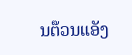ນຕ໊ວນແອັງ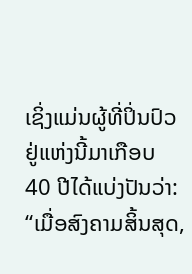ເຊິ່ງແມ່ນຜູ້ທີ່ປິ່ນປົວຢູ່ແຫ່ງນີ້ມາເກືອບ 40 ປີໄດ້ແບ່ງປັນວ່າ:
“ເມື່ອສົງຄາມສິ້ນສຸດ,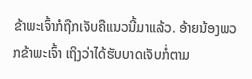ຂ້າພະເຈົ້າກໍຖືກເຈັບຄືແນວນີ້ມາແລ້ວ. ອ້າຍນ້ອງພວກຂ້າພະເຈົ້າ ເຖິງວ່າໄດ້ຮັບບາດເຈັບກໍ່ຕາມ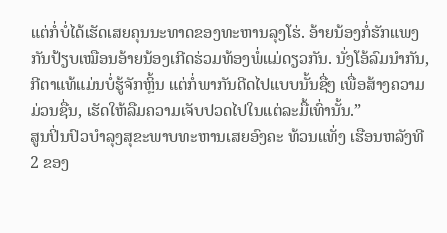ແຕ່ກໍ່ບໍ່ໄດ້ເຮັດເສຍຄຸນນະທາດຂອງທະຫານລຸງໂຮ່. ອ້າຍນ້ອງກໍ່ຮັກແພງກັນປ້ຽບເໝືອນອ້າຍນ້ອງເກີດຮ່ວມທ້ອງພໍ່ແມ່ດຽວກັນ. ນັ່ງໂອ້ລົມນຳກັນ, ກີຕາແທ້ແມ່ນບໍ່ຮູ້ຈັກຫຼິ້ນ ແຕ່ກໍ່ພາກັນດີດໄປແບບນັ້ນຊື່ໆ ເພື່ອສ້າງຄວາມມ່ວນຊື່ນ, ເຮັດໃຫ້ລືມຄວາມເຈັບປວດໄປໃນແຕ່ລະມື້ເທົ່ານັ້ນ.”
ສູນປິ່ນປົວບຳລຸງສຸຂະພາບທະຫານເສຍອົງຄະ ທ້ວນແທັ່ງ ເຮືອນຫລັງທີ 2 ຂອງ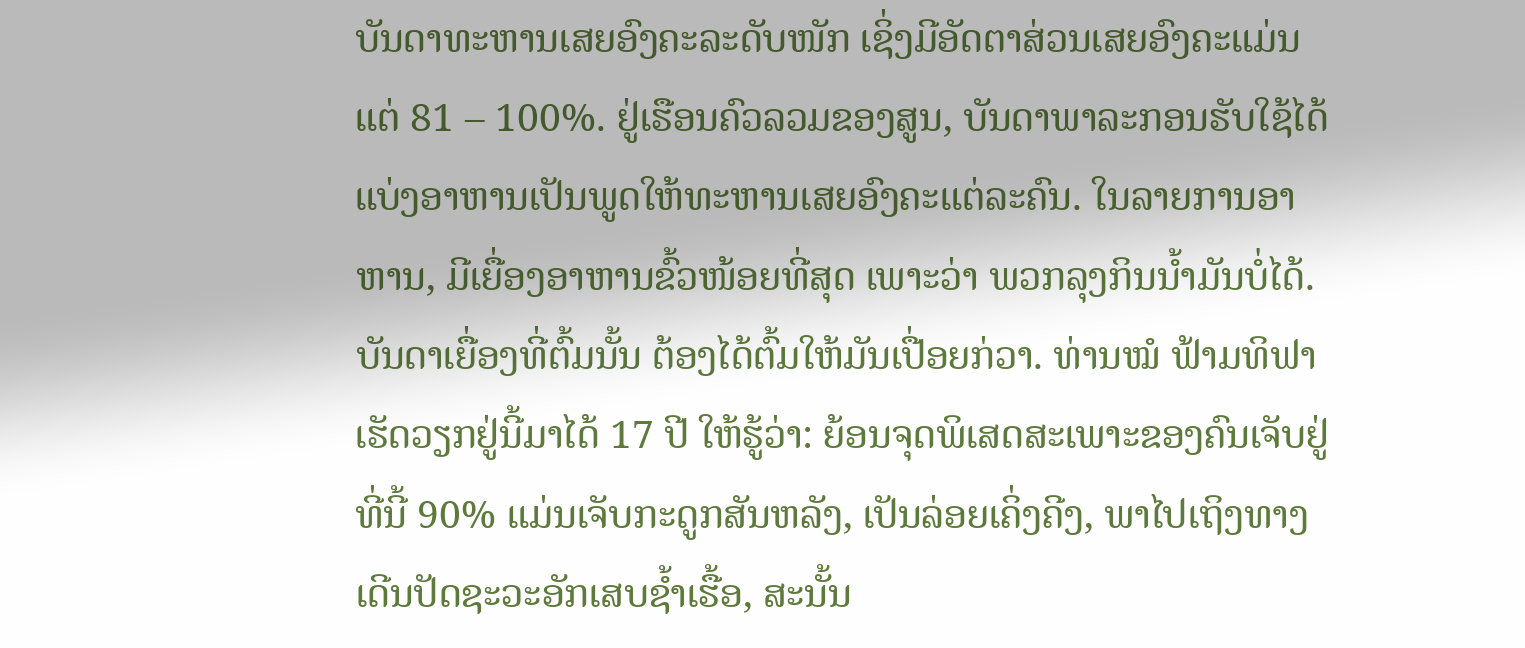ບັນດາທະຫານເສຍອົງຄະລະດັບໜັກ ເຊິ່ງມີອັດຕາສ່ວນເສຍອົງຄະແມ່ນແຕ່ 81 – 100%. ຢູ່ເຮືອນຄົວລວມຂອງສູນ, ບັນດາພາລະກອນຮັບໃຊ້ໄດ້ແບ່ງອາຫານເປັນພູດໃຫ້ທະຫານເສຍອົງຄະແຕ່ລະຄົນ. ໃນລາຍການອາຫານ, ມີເຍື່ອງອາຫານຂົ້ວໜ້ອຍທີ່ສຸດ ເພາະວ່າ ພວກລຸງກິນນ້ຳມັນບໍ່ໄດ້. ບັນດາເຍື່ອງທີ່ຕົ້ມນັ້ນ ຕ້ອງໄດ້ຕົ້ມໃຫ້ມັນເປື່ອຍກ່ວາ. ທ່ານໝໍ ຟ້າມທິຟາ ເຮັດວຽກຢູ່ນີ້ມາໄດ້ 17 ປີ ໃຫ້ຮູ້ວ່າ: ຍ້ອນຈຸດພິເສດສະເພາະຂອງຄົນເຈັບຢູ່ທີ່ນີ້ 90% ແມ່ນເຈັບກະດູກສັນຫລັງ, ເປັນລ່ອຍເຄິ່ງຄີງ, ພາໄປເຖິງທາງເດີນປັດຊະວະອັກເສບຊ້ຳເຮື້ອ, ສະນັ້ນ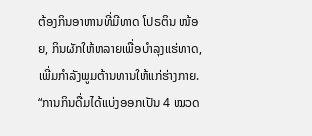ຕ້ອງກິນອາຫານທີ່ມີທາດ ໂປຣຕິນ ໜ້ອຍ, ກິນຜັກໃຫ້ຫລາຍເພື່ອບຳລຸງແຮ່ທາດ, ເພີ່ມກຳລັງພູມຕ້ານທານໃຫ້ແກ່ຮ່າງກາຍ.
“ການກິນດື່ມໄດ້ແບ່ງອອກເປັນ 4 ໝວດ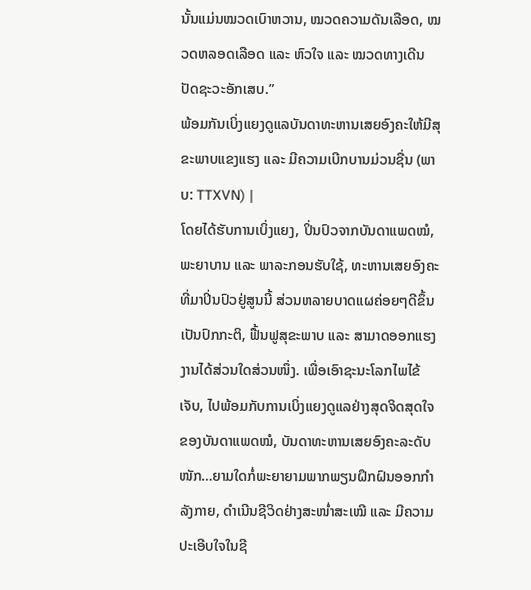ນັ້ນແມ່ນໝວດເບົາຫວານ, ໝວດຄວາມດັນເລືອດ, ໝວດຫລອດເລືອດ ແລະ ຫົວໃຈ ແລະ ໝວດທາງເດີນປັດຊະວະອັກເສບ.”
ພ້ອມກັນເບິ່ງແຍງດູແລບັນດາທະຫານເສຍອົງຄະໃຫ້ມີສຸຂະພາບແຂງແຮງ ແລະ ມີຄວາມເບີກບານມ່ວນຊື່ນ (ພາບ: TTXVN) |
ໂດຍໄດ້ຮັບການເບິ່ງແຍງ, ປິ່ນປົວຈາກບັນດາແພດໝໍ, ພະຍາບານ ແລະ ພາລະກອນຮັບໃຊ້, ທະຫານເສຍອົງຄະທີ່ມາປິ່ນປົວຢູ່ສູນນີ້ ສ່ວນຫລາຍບາດແຜຄ່ອຍໆດີຂຶ້ນເປັນປົກກະຕິ, ຟື້ນຟູສຸຂະພາບ ແລະ ສາມາດອອກແຮງງານໄດ້ສ່ວນໃດສ່ວນໜຶ່ງ. ເພື່ອເອົາຊະນະໂລກໄພໄຂ້ເຈັບ, ໄປພ້ອມກັບການເບິ່ງແຍງດູແລຢ່າງສຸດຈິດສຸດໃຈຂອງບັນດາແພດໝໍ, ບັນດາທະຫານເສຍອົງຄະລະດັບໜັກ…ຍາມໃດກໍ່ພະຍາຍາມພາກພຽນຝຶກຝົນອອກກຳລັງກາຍ, ດຳເນີນຊີວິດຢ່າງສະໜ່ຳສະເໝີ ແລະ ມີຄວາມປະເອີບໃຈໃນຊີ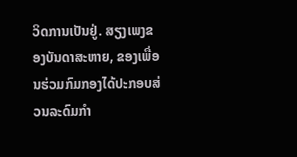ວິດການເປັນຢູ່. ສຽງເພງຂອງບັນດາສະຫາຍ, ຂອງເພື່ອນຮ່ວມກົມກອງໄດ້ປະກອບສ່ວນລະດົມກຳ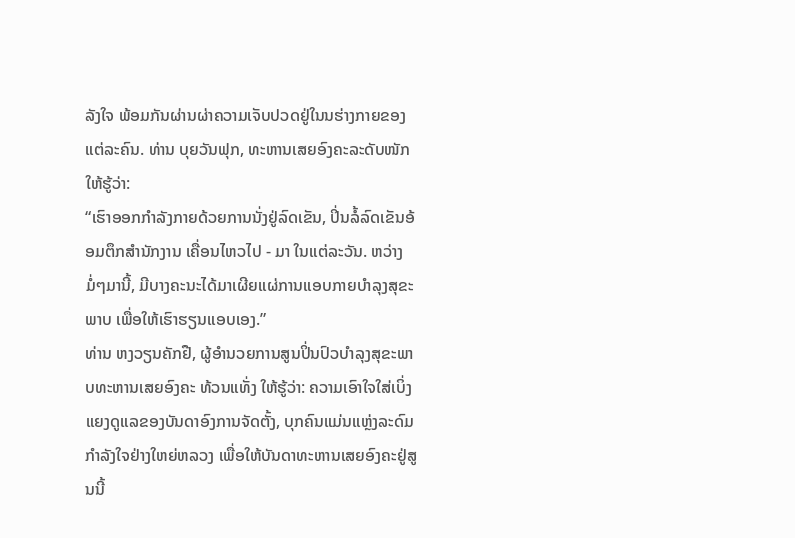ລັງໃຈ ພ້ອມກັນຜ່ານຜ່າຄວາມເຈັບປວດຢູ່ໃນນຮ່າງກາຍຂອງແຕ່ລະຄົນ. ທ່ານ ບຸຍວັນຟຸກ, ທະຫານເສຍອົງຄະລະດັບໜັກ ໃຫ້ຮູ້ວ່າ:
“ເຮົາອອກກຳລັງກາຍດ້ວຍການນັ່ງຢູ່ລົດເຂັນ, ປິ່ນລໍ້ລົດເຂັນອ້ອມຕຶກສຳນັກງານ ເຄື່ອນໄຫວໄປ - ມາ ໃນແຕ່ລະວັນ. ຫວ່າງມໍ່ໆມານີ້, ມີບາງຄະນະໄດ້ມາເຜີຍແຜ່ການແອບກາຍບຳລຸງສຸຂະພາບ ເພື່ອໃຫ້ເຮົາຮຽນແອບເອງ.”
ທ່ານ ຫງວຽນຄັກຢື, ຜູ້ອຳນວຍການສູນປິ່ນປົວບຳລຸງສຸຂະພາບທະຫານເສຍອົງຄະ ທ້ວນແທັ່ງ ໃຫ້ຮູ້ວ່າ: ຄວາມເອົາໃຈໃສ່ເບິ່ງແຍງດູແລຂອງບັນດາອົງການຈັດຕັ້ງ, ບຸກຄົນແມ່ນແຫຼ່ງລະດົມກຳລັງໃຈຢ່າງໃຫຍ່ຫລວງ ເພື່ອໃຫ້ບັນດາທະຫານເສຍອົງຄະຢູ່ສູນນີ້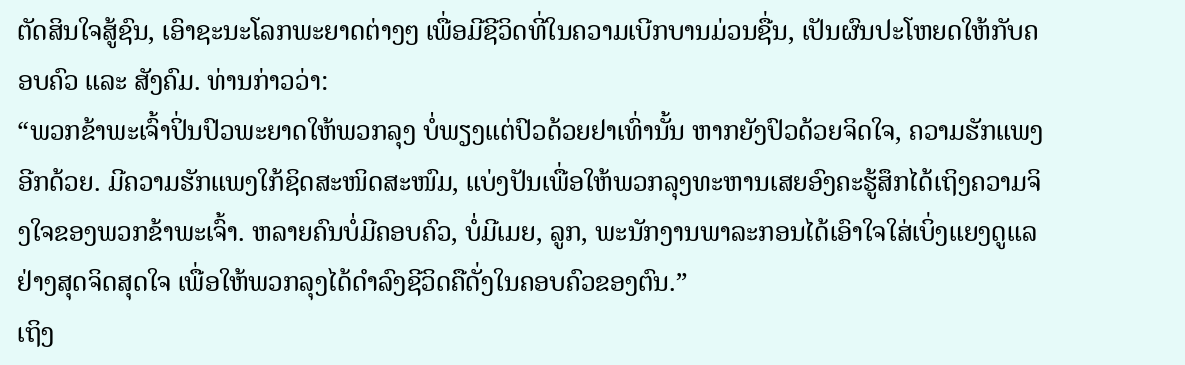ຕັດສິນໃຈສູ້ຊົນ, ເອົາຊະນະໂລກພະຍາດຕ່າງໆ ເພື່ອມີຊີວິດທີ່ໃນຄວາມເບີກບານມ່ວນຊື່ນ, ເປັນຜົນປະໂຫຍດໃຫ້ກັບຄອບຄົວ ແລະ ສັງຄົມ. ທ່ານກ່າວວ່າ:
“ພວກຂ້າພະເຈົ້າປິ່ນປົວພະຍາດໃຫ້ພວກລຸງ ບໍ່ພຽງແຕ່ປົວດ້ວຍຢາເທົ່ານັ້ນ ຫາກຍັງປົວດ້ວຍຈິດໃຈ, ຄວາມຮັກແພງອີກດ້ວຍ. ມີຄວາມຮັກແພງໃກ້ຊິດສະໜິດສະໜົມ, ແບ່ງປັນເພື່ອໃຫ້ພວກລຸງທະຫານເສຍອົງຄະຮູ້ສຶກໄດ້ເຖິງຄວາມຈິງໃຈຂອງພວກຂ້າພະເຈົ້າ. ຫລາຍຄົນບໍ່ມີຄອບຄົວ, ບໍ່ມີເມຍ, ລູກ, ພະນັກງານພາລະກອນໄດ້ເອົາໃຈໃສ່ເບິ່ງແຍງດູແລຢ່າງສຸດຈິດສຸດໃຈ ເພື່ອໃຫ້ພວກລຸງໄດ້ດຳລົງຊີວິດຄືດັ່ງໃນຄອບຄົວຂອງຕົນ.”
ເຖິງ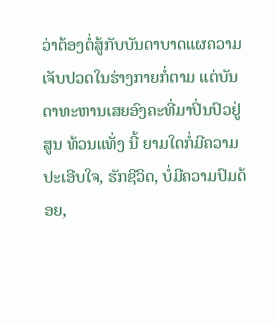ວ່າຕ້ອງຕໍ່ສູ້ກັບບັນດາບາດແຜຄວາມເຈັບປວດໃນຮ່າງກາຍກໍ່ຕາມ ແຕ່ບັນດາທະຫານເສຍອົງຄະທີ່ມາປິ່ນປົວຢູ່ສູນ ທ້ວນແທັ່ງ ນີ້ ຍາມໃດກໍ່ມີຄວາມປະເອີບໃຈ, ຮັກຊີວິດ, ບໍ່ມີຄວາມປົມດ້ອຍ,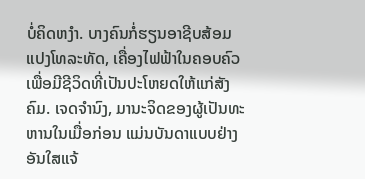ບໍ່ຄິດຫງຳ. ບາງຄົນກໍ່ຮຽນອາຊີບສ້ອມແປງໂທລະທັດ, ເຄື່ອງໄຟຟ້າໃນຄອບຄົວ ເພື່ອມີຊີວິດທີ່ເປັນປະໂຫຍດໃຫ້ແກ່ສັງຄົມ. ເຈດຈຳນົງ, ມານະຈິດຂອງຜູ້ເປັນທະຫານໃນເມື່ອກ່ອນ ແມ່ນບັນດາແບບຢ່າງອັນໃສແຈ້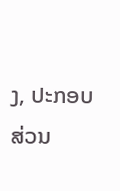ງ, ປະກອບສ່ວນ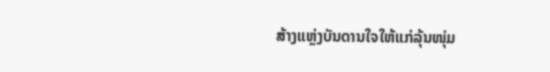ສ້າງແຫຼ່ງບັນດານໃຈໃຫ້ແກ່ລຸ້ນໜຸ່ມ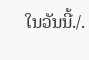ໃນວັນນີ້./.